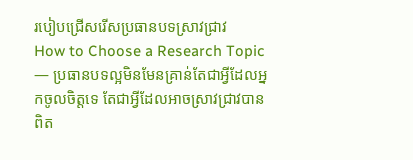របៀបជ្រើសរើសប្រធានបទស្រាវជ្រាវ
How to Choose a Research Topic — ប្រធានបទល្អមិនមែនគ្រាន់តែជាអ្វីដែលអ្នកចូលចិត្តទេ តែជាអ្វីដែលអាចស្រាវជ្រាវបានពិត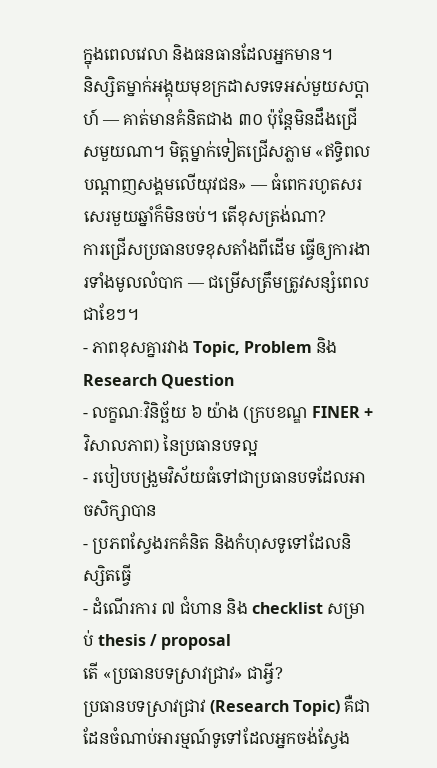ក្នុងពេលវេលា និងធនធានដែលអ្នកមាន។
និស្សិតម្នាក់អង្គុយមុខក្រដាសទទេអស់មួយសប្តាហ៍ — គាត់មានគំនិតជាង ៣០ ប៉ុន្តែមិនដឹងជ្រើសមួយណា។ មិត្តម្នាក់ទៀតជ្រើសភ្លាម «ឥទ្ធិពលបណ្តាញសង្គមលើយុវជន» — ធំពេករហូតសរសេរមួយឆ្នាំក៏មិនចប់។ តើខុសត្រង់ណា?
ការជ្រើសប្រធានបទខុសតាំងពីដើម ធ្វើឲ្យការងារទាំងមូលលំបាក — ជម្រើសត្រឹមត្រូវសន្សំពេលជាខែៗ។
- ភាពខុសគ្នារវាង Topic, Problem និង Research Question
- លក្ខណៈវិនិច្ឆ័យ ៦ យ៉ាង (ក្របខណ្ឌ FINER + វិសាលភាព) នៃប្រធានបទល្អ
- របៀបបង្រួមវិស័យធំទៅជាប្រធានបទដែលអាចសិក្សាបាន
- ប្រភពស្វែងរកគំនិត និងកំហុសទូទៅដែលនិស្សិតធ្វើ
- ដំណើរការ ៧ ជំហាន និង checklist សម្រាប់ thesis / proposal
តើ «ប្រធានបទស្រាវជ្រាវ» ជាអ្វី?
ប្រធានបទស្រាវជ្រាវ (Research Topic) គឺជាដែនចំណាប់អារម្មណ៍ទូទៅដែលអ្នកចង់ស្វែង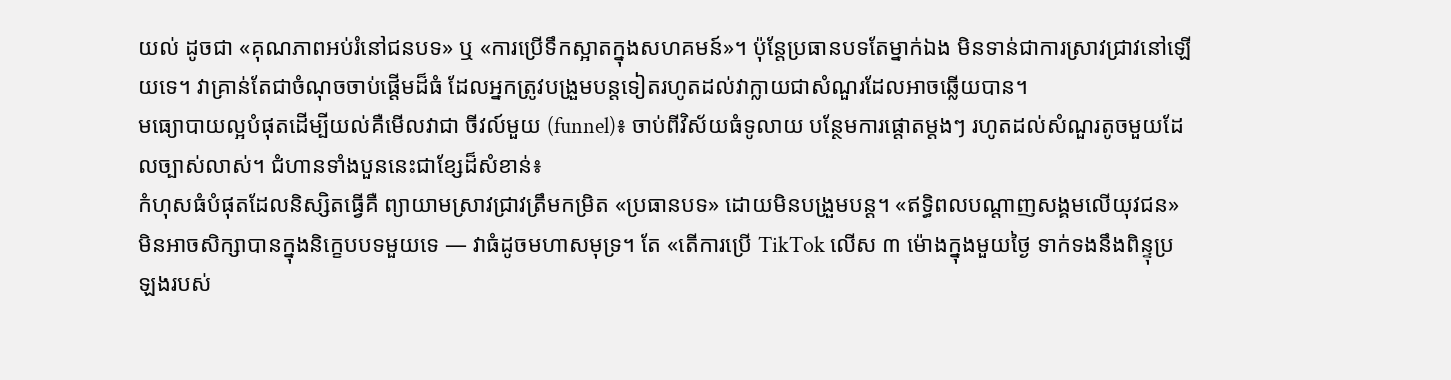យល់ ដូចជា «គុណភាពអប់រំនៅជនបទ» ឬ «ការប្រើទឹកស្អាតក្នុងសហគមន៍»។ ប៉ុន្តែប្រធានបទតែម្នាក់ឯង មិនទាន់ជាការស្រាវជ្រាវនៅឡើយទេ។ វាគ្រាន់តែជាចំណុចចាប់ផ្តើមដ៏ធំ ដែលអ្នកត្រូវបង្រួមបន្តទៀតរហូតដល់វាក្លាយជាសំណួរដែលអាចឆ្លើយបាន។
មធ្យោបាយល្អបំផុតដើម្បីយល់គឺមើលវាជា ចីវល៍មួយ (funnel)៖ ចាប់ពីវិស័យធំទូលាយ បន្ថែមការផ្តោតម្តងៗ រហូតដល់សំណួរតូចមួយដែលច្បាស់លាស់។ ជំហានទាំងបួននេះជាខ្សែដ៏សំខាន់៖
កំហុសធំបំផុតដែលនិស្សិតធ្វើគឺ ព្យាយាមស្រាវជ្រាវត្រឹមកម្រិត «ប្រធានបទ» ដោយមិនបង្រួមបន្ត។ «ឥទ្ធិពលបណ្តាញសង្គមលើយុវជន» មិនអាចសិក្សាបានក្នុងនិក្ខេបបទមួយទេ — វាធំដូចមហាសមុទ្រ។ តែ «តើការប្រើ TikTok លើស ៣ ម៉ោងក្នុងមួយថ្ងៃ ទាក់ទងនឹងពិន្ទុប្រឡងរបស់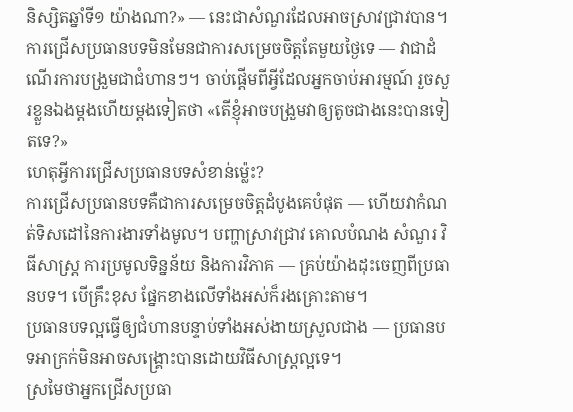និស្សិតឆ្នាំទី១ យ៉ាងណា?» — នេះជាសំណួរដែលអាចស្រាវជ្រាវបាន។
ការជ្រើសប្រធានបទមិនមែនជាការសម្រេចចិត្តតែមួយថ្ងៃទេ — វាជាដំណើរការបង្រួមជាជំហានៗ។ ចាប់ផ្តើមពីអ្វីដែលអ្នកចាប់អារម្មណ៍ រួចសួរខ្លួនឯងម្តងហើយម្តងទៀតថា «តើខ្ញុំអាចបង្រួមវាឲ្យតូចជាងនេះបានទៀតទេ?»
ហេតុអ្វីការជ្រើសប្រធានបទសំខាន់ម្ល៉េះ?
ការជ្រើសប្រធានបទគឺជាការសម្រេចចិត្តដំបូងគេបំផុត — ហើយវាកំណត់ទិសដៅនៃការងារទាំងមូល។ បញ្ហាស្រាវជ្រាវ គោលបំណង សំណួរ វិធីសាស្ត្រ ការប្រមូលទិន្នន័យ និងការវិភាគ — គ្រប់យ៉ាងដុះចេញពីប្រធានបទ។ បើគ្រឹះខុស ផ្នែកខាងលើទាំងអស់ក៏រងគ្រោះតាម។
ប្រធានបទល្អធ្វើឲ្យជំហានបន្ទាប់ទាំងអស់ងាយស្រួលជាង — ប្រធានបទអាក្រក់មិនអាចសង្គ្រោះបានដោយវិធីសាស្ត្រល្អទេ។
ស្រមៃថាអ្នកជ្រើសប្រធា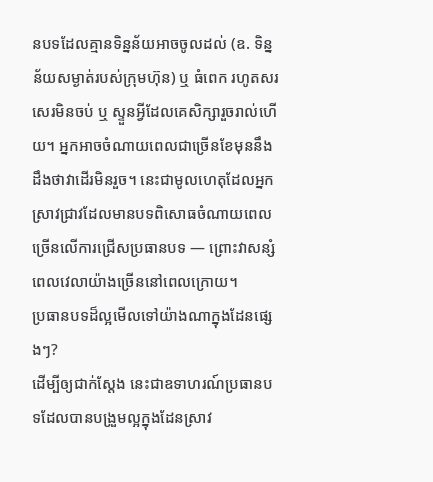នបទដែលគ្មានទិន្នន័យអាចចូលដល់ (ឧ. ទិន្នន័យសម្ងាត់របស់ក្រុមហ៊ុន) ឬ ធំពេក រហូតសរសេរមិនចប់ ឬ ស្ទួនអ្វីដែលគេសិក្សារួចរាល់ហើយ។ អ្នកអាចចំណាយពេលជាច្រើនខែមុននឹងដឹងថាវាដើរមិនរួច។ នេះជាមូលហេតុដែលអ្នកស្រាវជ្រាវដែលមានបទពិសោធចំណាយពេលច្រើនលើការជ្រើសប្រធានបទ — ព្រោះវាសន្សំពេលវេលាយ៉ាងច្រើននៅពេលក្រោយ។
ប្រធានបទដ៏ល្អមើលទៅយ៉ាងណាក្នុងដែនផ្សេងៗ?
ដើម្បីឲ្យជាក់ស្តែង នេះជាឧទាហរណ៍ប្រធានបទដែលបានបង្រួមល្អក្នុងដែនស្រាវ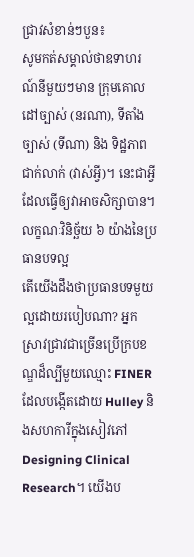ជ្រាវសំខាន់ៗបួន៖
សូមកត់សម្គាល់ថាឧទាហរណ៍នីមួយៗមាន ក្រុមគោលដៅច្បាស់ (នរណា), ទីតាំងច្បាស់ (ទីណា) និង ទិដ្ឋភាពជាក់លាក់ (វាស់អ្វី)។ នេះជាអ្វីដែលធ្វើឲ្យវាអាចសិក្សាបាន។
លក្ខណៈវិនិច្ឆ័យ ៦ យ៉ាងនៃប្រធានបទល្អ
តើយើងដឹងថាប្រធានបទមួយល្អដោយរបៀបណា? អ្នកស្រាវជ្រាវជាច្រើនប្រើក្របខណ្ឌដ៏ល្បីមួយឈ្មោះ FINER ដែលបង្កើតដោយ Hulley និងសហការីក្នុងសៀវភៅ Designing Clinical Research។ យើងប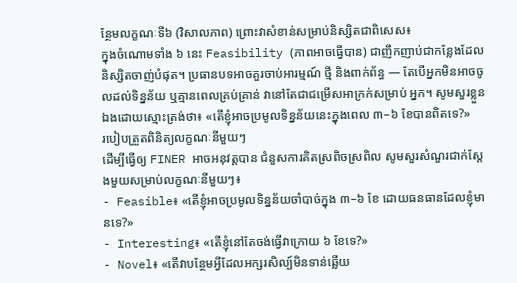ន្ថែមលក្ខណៈទី៦ (វិសាលភាព) ព្រោះវាសំខាន់សម្រាប់និស្សិតជាពិសេស៖
ក្នុងចំណោមទាំង ៦ នេះ Feasibility (ភាពអាចធ្វើបាន) ជាញឹកញាប់ជាកន្លែងដែលនិស្សិតចាញ់បំផុត។ ប្រធានបទអាចគួរចាប់អារម្មណ៍ ថ្មី និងពាក់ព័ន្ធ — តែបើអ្នកមិនអាចចូលដល់ទិន្នន័យ ឬគ្មានពេលគ្រប់គ្រាន់ វានៅតែជាជម្រើសអាក្រក់សម្រាប់ អ្នក។ សូមសួរខ្លួនឯងដោយស្មោះត្រង់ថា៖ «តើខ្ញុំអាចប្រមូលទិន្នន័យនេះក្នុងពេល ៣–៦ ខែបានពិតទេ?»
របៀបត្រួតពិនិត្យលក្ខណៈនីមួយៗ
ដើម្បីធ្វើឲ្យ FINER អាចអនុវត្តបាន ជំនួសការគិតស្រពិចស្រពិល សូមសួរសំណួរជាក់ស្តែងមួយសម្រាប់លក្ខណៈនីមួយៗ៖
- Feasible៖ «តើខ្ញុំអាចប្រមូលទិន្នន័យចាំបាច់ក្នុង ៣–៦ ខែ ដោយធនធានដែលខ្ញុំមានទេ?»
- Interesting៖ «តើខ្ញុំនៅតែចង់ធ្វើវាក្រោយ ៦ ខែទេ?»
- Novel៖ «តើវាបន្ថែមអ្វីដែលអក្សរសិល្ប៍មិនទាន់ឆ្លើយ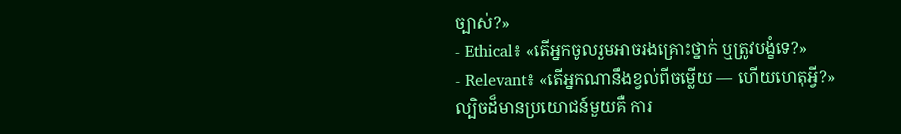ច្បាស់?»
- Ethical៖ «តើអ្នកចូលរួមអាចរងគ្រោះថ្នាក់ ឬត្រូវបង្ខំទេ?»
- Relevant៖ «តើអ្នកណានឹងខ្វល់ពីចម្លើយ — ហើយហេតុអ្វី?»
ល្បិចដ៏មានប្រយោជន៍មួយគឺ ការ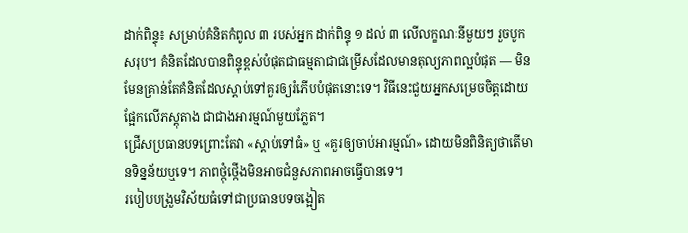ដាក់ពិន្ទុ៖ សម្រាប់គំនិតកំពូល ៣ របស់អ្នក ដាក់ពិន្ទុ ១ ដល់ ៣ លើលក្ខណៈនីមួយៗ រួចបូកសរុប។ គំនិតដែលបានពិន្ទុខ្ពស់បំផុតជាធម្មតាជាជម្រើសដែលមានតុល្យភាពល្អបំផុត — មិនមែនគ្រាន់តែគំនិតដែលស្តាប់ទៅគួរឲ្យរំភើបបំផុតនោះទេ។ វិធីនេះជួយអ្នកសម្រេចចិត្តដោយផ្អែកលើភស្តុតាង ជាជាងអារម្មណ៍មួយភ្លែត។
ជ្រើសប្រធានបទព្រោះតែវា «ស្តាប់ទៅធំ» ឬ «គួរឲ្យចាប់អារម្មណ៍» ដោយមិនពិនិត្យថាតើមានទិន្នន័យឬទេ។ ភាពថ្កុំថ្កើងមិនអាចជំនួសភាពអាចធ្វើបានទេ។
របៀបបង្រួមវិស័យធំទៅជាប្រធានបទចង្អៀត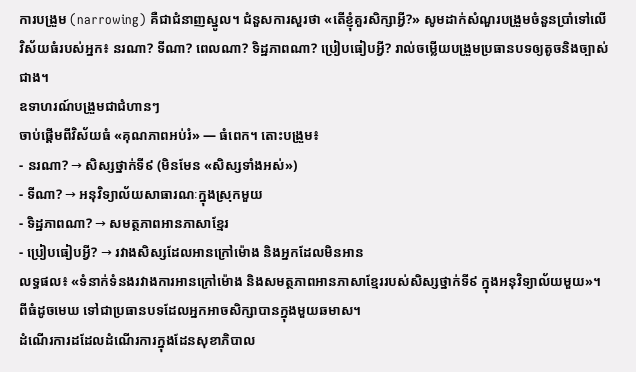ការបង្រួម (narrowing) គឺជាជំនាញស្នូល។ ជំនួសការសួរថា «តើខ្ញុំគួរសិក្សាអ្វី?» សូមដាក់សំណួរបង្រួមចំនួនប្រាំទៅលើវិស័យធំរបស់អ្នក៖ នរណា? ទីណា? ពេលណា? ទិដ្ឋភាពណា? ប្រៀបធៀបអ្វី? រាល់ចម្លើយបង្រួមប្រធានបទឲ្យតូចនិងច្បាស់ជាង។
ឧទាហរណ៍បង្រួមជាជំហានៗ
ចាប់ផ្តើមពីវិស័យធំ «គុណភាពអប់រំ» — ធំពេក។ តោះបង្រួម៖
- នរណា? → សិស្សថ្នាក់ទី៩ (មិនមែន «សិស្សទាំងអស់»)
- ទីណា? → អនុវិទ្យាល័យសាធារណៈក្នុងស្រុកមួយ
- ទិដ្ឋភាពណា? → សមត្ថភាពអានភាសាខ្មែរ
- ប្រៀបធៀបអ្វី? → រវាងសិស្សដែលអានក្រៅម៉ោង និងអ្នកដែលមិនអាន
លទ្ធផល៖ «ទំនាក់ទំនងរវាងការអានក្រៅម៉ោង និងសមត្ថភាពអានភាសាខ្មែររបស់សិស្សថ្នាក់ទី៩ ក្នុងអនុវិទ្យាល័យមួយ»។ ពីធំដូចមេឃ ទៅជាប្រធានបទដែលអ្នកអាចសិក្សាបានក្នុងមួយឆមាស។
ដំណើរការដដែលដំណើរការក្នុងដែនសុខាភិបាល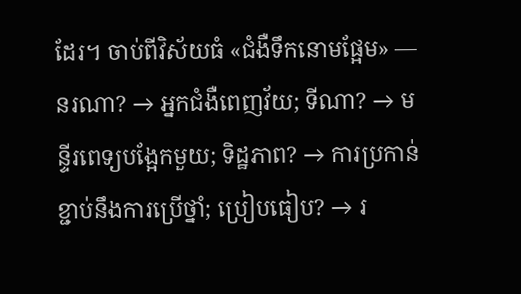ដែរ។ ចាប់ពីវិស័យធំ «ជំងឺទឹកនោមផ្អែម» — នរណា? → អ្នកជំងឺពេញវ័យ; ទីណា? → មន្ទីរពេទ្យបង្អែកមួយ; ទិដ្ឋភាព? → ការប្រកាន់ខ្ជាប់នឹងការប្រើថ្នាំ; ប្រៀបធៀប? → រ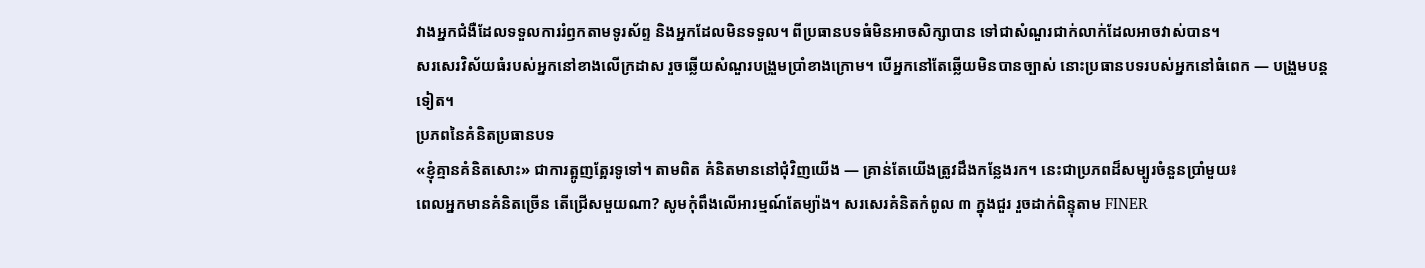វាងអ្នកជំងឺដែលទទួលការរំឭកតាមទូរស័ព្ទ និងអ្នកដែលមិនទទួល។ ពីប្រធានបទធំមិនអាចសិក្សាបាន ទៅជាសំណួរជាក់លាក់ដែលអាចវាស់បាន។
សរសេរវិស័យធំរបស់អ្នកនៅខាងលើក្រដាស រួចឆ្លើយសំណួរបង្រួមប្រាំខាងក្រោម។ បើអ្នកនៅតែឆ្លើយមិនបានច្បាស់ នោះប្រធានបទរបស់អ្នកនៅធំពេក — បង្រួមបន្តទៀត។
ប្រភពនៃគំនិតប្រធានបទ
«ខ្ញុំគ្មានគំនិតសោះ» ជាការត្អូញត្អែរទូទៅ។ តាមពិត គំនិតមាននៅជុំវិញយើង — គ្រាន់តែយើងត្រូវដឹងកន្លែងរក។ នេះជាប្រភពដ៏សម្បូរចំនួនប្រាំមួយ៖
ពេលអ្នកមានគំនិតច្រើន តើជ្រើសមួយណា? សូមកុំពឹងលើអារម្មណ៍តែម្យ៉ាង។ សរសេរគំនិតកំពូល ៣ ក្នុងជួរ រួចដាក់ពិន្ទុតាម FINER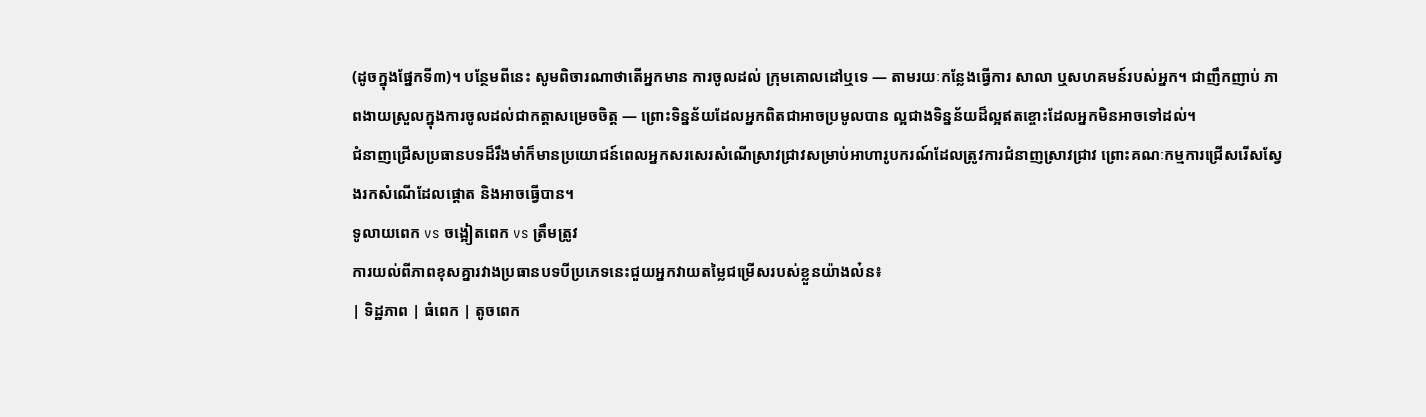(ដូចក្នុងផ្នែកទី៣)។ បន្ថែមពីនេះ សូមពិចារណាថាតើអ្នកមាន ការចូលដល់ ក្រុមគោលដៅឬទេ — តាមរយៈកន្លែងធ្វើការ សាលា ឬសហគមន៍របស់អ្នក។ ជាញឹកញាប់ ភាពងាយស្រួលក្នុងការចូលដល់ជាកត្តាសម្រេចចិត្ត — ព្រោះទិន្នន័យដែលអ្នកពិតជាអាចប្រមូលបាន ល្អជាងទិន្នន័យដ៏ល្អឥតខ្ចោះដែលអ្នកមិនអាចទៅដល់។
ជំនាញជ្រើសប្រធានបទដ៏រឹងមាំក៏មានប្រយោជន៍ពេលអ្នកសរសេរសំណើស្រាវជ្រាវសម្រាប់អាហារូបករណ៍ដែលត្រូវការជំនាញស្រាវជ្រាវ ព្រោះគណៈកម្មការជ្រើសរើសស្វែងរកសំណើដែលផ្តោត និងអាចធ្វើបាន។
ទូលាយពេក vs ចង្អៀតពេក vs ត្រឹមត្រូវ
ការយល់ពីភាពខុសគ្នារវាងប្រធានបទបីប្រភេទនេះជួយអ្នកវាយតម្លៃជម្រើសរបស់ខ្លួនយ៉ាងល៎ន៖
| ទិដ្ឋភាព | ធំពេក | តូចពេក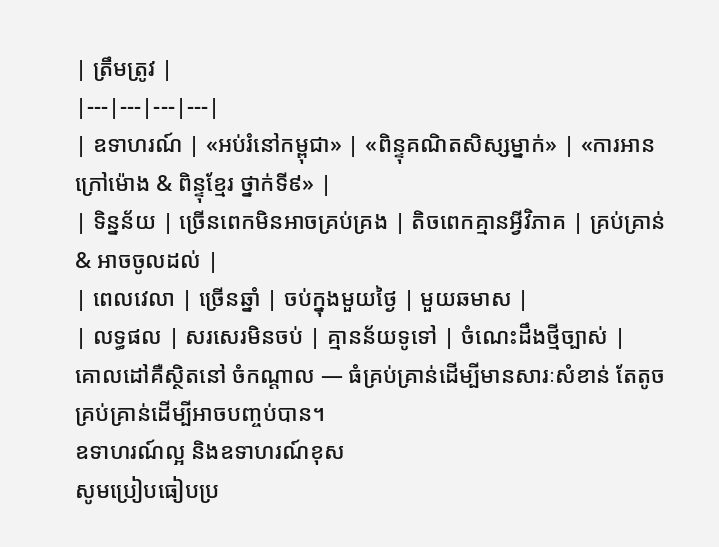| ត្រឹមត្រូវ |
|---|---|---|---|
| ឧទាហរណ៍ | «អប់រំនៅកម្ពុជា» | «ពិន្ទុគណិតសិស្សម្នាក់» | «ការអានក្រៅម៉ោង & ពិន្ទុខ្មែរ ថ្នាក់ទី៩» |
| ទិន្នន័យ | ច្រើនពេកមិនអាចគ្រប់គ្រង | តិចពេកគ្មានអ្វីវិភាគ | គ្រប់គ្រាន់ & អាចចូលដល់ |
| ពេលវេលា | ច្រើនឆ្នាំ | ចប់ក្នុងមួយថ្ងៃ | មួយឆមាស |
| លទ្ធផល | សរសេរមិនចប់ | គ្មានន័យទូទៅ | ចំណេះដឹងថ្មីច្បាស់ |
គោលដៅគឺស្ថិតនៅ ចំកណ្តាល — ធំគ្រប់គ្រាន់ដើម្បីមានសារៈសំខាន់ តែតូចគ្រប់គ្រាន់ដើម្បីអាចបញ្ចប់បាន។
ឧទាហរណ៍ល្អ និងឧទាហរណ៍ខុស
សូមប្រៀបធៀបប្រ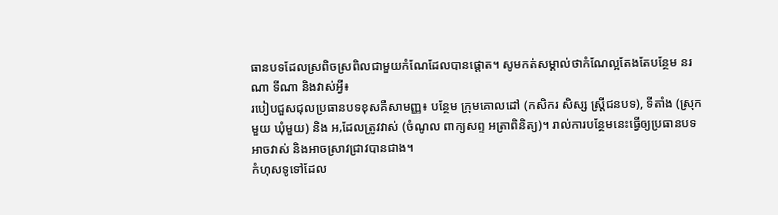ធានបទដែលស្រពិចស្រពិលជាមួយកំណែដែលបានផ្តោត។ សូមកត់សម្គាល់ថាកំណែល្អតែងតែបន្ថែម នរណា ទីណា និងវាស់អ្វី៖
របៀបជួសជុលប្រធានបទខុសគឺសាមញ្ញ៖ បន្ថែម ក្រុមគោលដៅ (កសិករ សិស្ស ស្ត្រីជនបទ), ទីតាំង (ស្រុកមួយ ឃុំមួយ) និង អ‚ដែលត្រូវវាស់ (ចំណូល ពាក្យសព្ទ អត្រាពិនិត្យ)។ រាល់ការបន្ថែមនេះធ្វើឲ្យប្រធានបទអាចវាស់ និងអាចស្រាវជ្រាវបានជាង។
កំហុសទូទៅដែល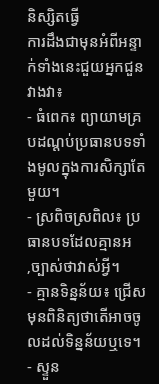និស្សិតធ្វើ
ការដឹងជាមុនអំពីអន្ទាក់ទាំងនេះជួយអ្នកជួនវាងវា៖
- ធំពេក៖ ព្យាយាមគ្របដណ្តប់ប្រធានបទទាំងមូលក្នុងការសិក្សាតែមួយ។
- ស្រពិចស្រពិល៖ ប្រធានបទដែលគ្មានអ‚ច្បាស់ថាវាស់អ្វី។
- គ្មានទិន្នន័យ៖ ជ្រើសមុនពិនិត្យថាតើអាចចូលដល់ទិន្នន័យឬទេ។
- ស្ទួន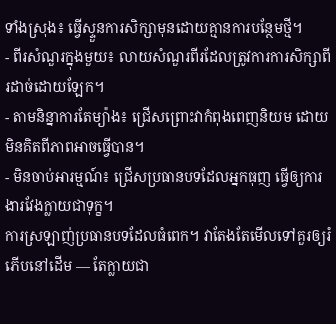ទាំងស្រុង៖ ធ្វើស្ទួនការសិក្សាមុនដោយគ្មានការបន្ថែមថ្មី។
- ពីរសំណួរក្នុងមួយ៖ លាយសំណួរពីរដែលត្រូវការការសិក្សាពីរដាច់ដោយឡែក។
- តាមនិន្នាការតែម្យ៉ាង៖ ជ្រើសព្រោះវាកំពុងពេញនិយម ដោយមិនគិតពីភាពអាចធ្វើបាន។
- មិនចាប់អារម្មណ៍៖ ជ្រើសប្រធានបទដែលអ្នកធុញ ធ្វើឲ្យការងារវែងក្លាយជាទុក្ខ។
ការស្រឡាញ់ប្រធានបទដែលធំពេក។ វាតែងតែមើលទៅគួរឲ្យរំភើបនៅដើម — តែក្លាយជា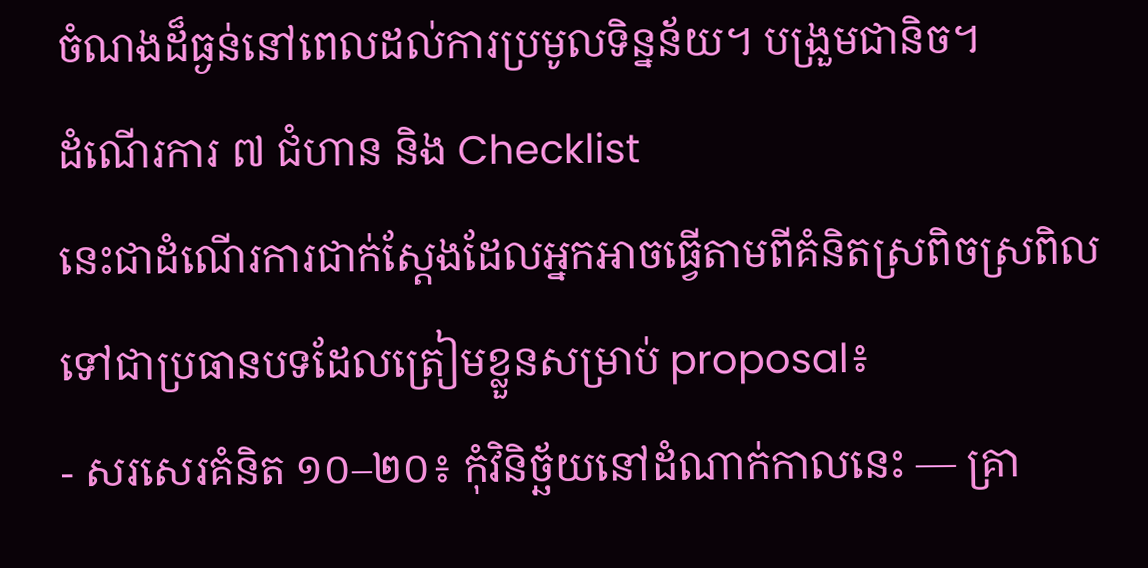ចំណងដ៏ធ្ងន់នៅពេលដល់ការប្រមូលទិន្នន័យ។ បង្រួមជានិច។
ដំណើរការ ៧ ជំហាន និង Checklist
នេះជាដំណើរការជាក់ស្តែងដែលអ្នកអាចធ្វើតាមពីគំនិតស្រពិចស្រពិលទៅជាប្រធានបទដែលត្រៀមខ្លួនសម្រាប់ proposal៖
- សរសេរគំនិត ១០–២០៖ កុំវិនិច្ឆ័យនៅដំណាក់កាលនេះ — គ្រា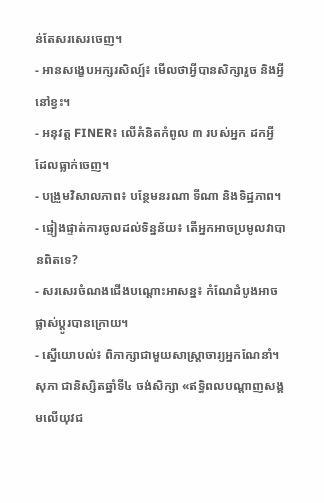ន់តែសរសេរចេញ។
- អានសង្ខេបអក្សរសិល្ប៍៖ មើលថាអ្វីបានសិក្សារួច និងអ្វីនៅខ្វះ។
- អនុវត្ត FINER៖ លើគំនិតកំពូល ៣ របស់អ្នក ដកអ្វីដែលធ្លាក់ចេញ។
- បង្រួមវិសាលភាព៖ បន្ថែមនរណា ទីណា និងទិដ្ឋភាព។
- ផ្ទៀងផ្ទាត់ការចូលដល់ទិន្នន័យ៖ តើអ្នកអាចប្រមូលវាបានពិតទេ?
- សរសេរចំណងជើងបណ្តោះអាសន្ន៖ កំណែដំបូងអាចផ្លាស់ប្តូរបានក្រោយ។
- ស្នើយោបល់៖ ពិភាក្សាជាមួយសាស្ត្រាចារ្យអ្នកណែនាំ។
សុភា ជានិស្សិតឆ្នាំទី៤ ចង់សិក្សា «ឥទ្ធិពលបណ្តាញសង្គមលើយុវជ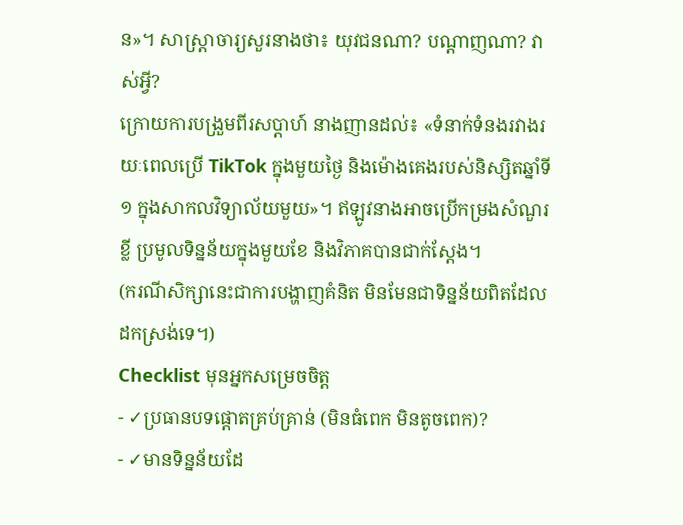ន»។ សាស្ត្រាចារ្យសួរនាងថា៖ យុវជនណា? បណ្តាញណា? វាស់អ្វី?
ក្រោយការបង្រួមពីរសប្តាហ៍ នាងញានដល់៖ «ទំនាក់ទំនងរវាងរយៈពេលប្រើ TikTok ក្នុងមួយថ្ងៃ និងម៉ោងគេងរបស់និស្សិតឆ្នាំទី១ ក្នុងសាកលវិទ្យាល័យមួយ»។ ឥឡូវនាងអាចប្រើកម្រងសំណួរខ្លី ប្រមូលទិន្នន័យក្នុងមួយខែ និងវិភាគបានជាក់ស្តែង។
(ករណីសិក្សានេះជាការបង្ហាញគំនិត មិនមែនជាទិន្នន័យពិតដែលដកស្រង់ទេ។)
Checklist មុនអ្នកសម្រេចចិត្ត
- ✓ប្រធានបទផ្តោតគ្រប់គ្រាន់ (មិនធំពេក មិនតូចពេក)?
- ✓មានទិន្នន័យដែ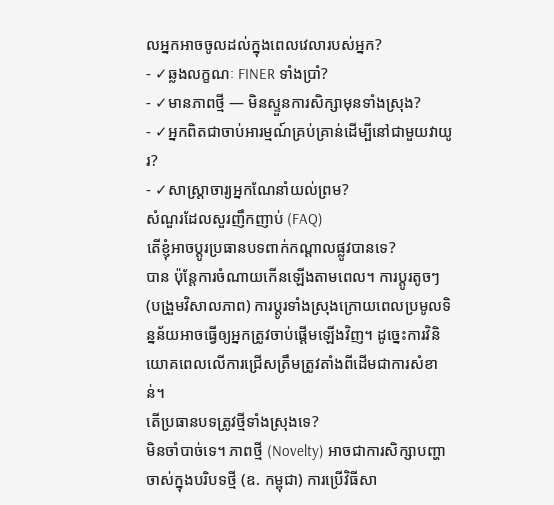លអ្នកអាចចូលដល់ក្នុងពេលវេលារបស់អ្នក?
- ✓ឆ្លងលក្ខណៈ FINER ទាំងប្រាំ?
- ✓មានភាពថ្មី — មិនស្ទួនការសិក្សាមុនទាំងស្រុង?
- ✓អ្នកពិតជាចាប់អារម្មណ៍គ្រប់គ្រាន់ដើម្បីនៅជាមួយវាយូរ?
- ✓សាស្ត្រាចារ្យអ្នកណែនាំយល់ព្រម?
សំណួរដែលសួរញឹកញាប់ (FAQ)
តើខ្ញុំអាចប្តូរប្រធានបទពាក់កណ្តាលផ្លូវបានទេ?
បាន ប៉ុន្តែការចំណាយកើនឡើងតាមពេល។ ការប្តូរតូចៗ (បង្រួមវិសាលភាព) ការប្តូរទាំងស្រុងក្រោយពេលប្រមូលទិន្នន័យអាចធ្វើឲ្យអ្នកត្រូវចាប់ផ្តើមឡើងវិញ។ ដូច្នេះការវិនិយោគពេលលើការជ្រើសត្រឹមត្រូវតាំងពីដើមជាការសំខាន់។
តើប្រធានបទត្រូវថ្មីទាំងស្រុងទេ?
មិនចាំបាច់ទេ។ ភាពថ្មី (Novelty) អាចជាការសិក្សាបញ្ហាចាស់ក្នុងបរិបទថ្មី (ឧ. កម្ពុជា) ការប្រើវិធីសា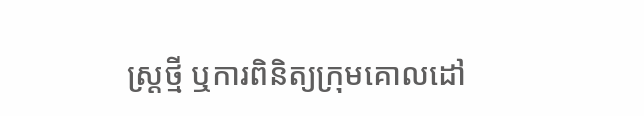ស្ត្រថ្មី ឬការពិនិត្យក្រុមគោលដៅ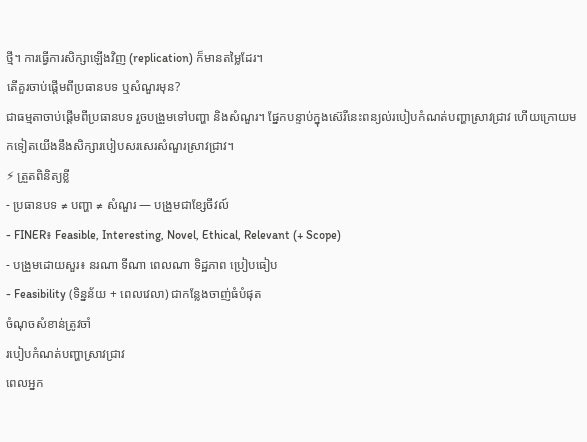ថ្មី។ ការធ្វើការសិក្សាឡើងវិញ (replication) ក៏មានតម្លៃដែរ។
តើគួរចាប់ផ្តើមពីប្រធានបទ ឬសំណួរមុន?
ជាធម្មតាចាប់ផ្តើមពីប្រធានបទ រួចបង្រួមទៅបញ្ហា និងសំណួរ។ ផ្នែកបន្ទាប់ក្នុងស៊េរីនេះពន្យល់របៀបកំណត់បញ្ហាស្រាវជ្រាវ ហើយក្រោយមកទៀតយើងនឹងសិក្សារបៀបសរសេរសំណួរស្រាវជ្រាវ។
⚡ ត្រួតពិនិត្យខ្លី
- ប្រធានបទ ≠ បញ្ហា ≠ សំណួរ — បង្រួមជាខ្សែចីវល៍
- FINER៖ Feasible, Interesting, Novel, Ethical, Relevant (+ Scope)
- បង្រួមដោយសួរ៖ នរណា ទីណា ពេលណា ទិដ្ឋភាព ប្រៀបធៀប
- Feasibility (ទិន្នន័យ + ពេលវេលា) ជាកន្លែងចាញ់ធំបំផុត
ចំណុចសំខាន់ត្រូវចាំ
របៀបកំណត់បញ្ហាស្រាវជ្រាវ
ពេលអ្នក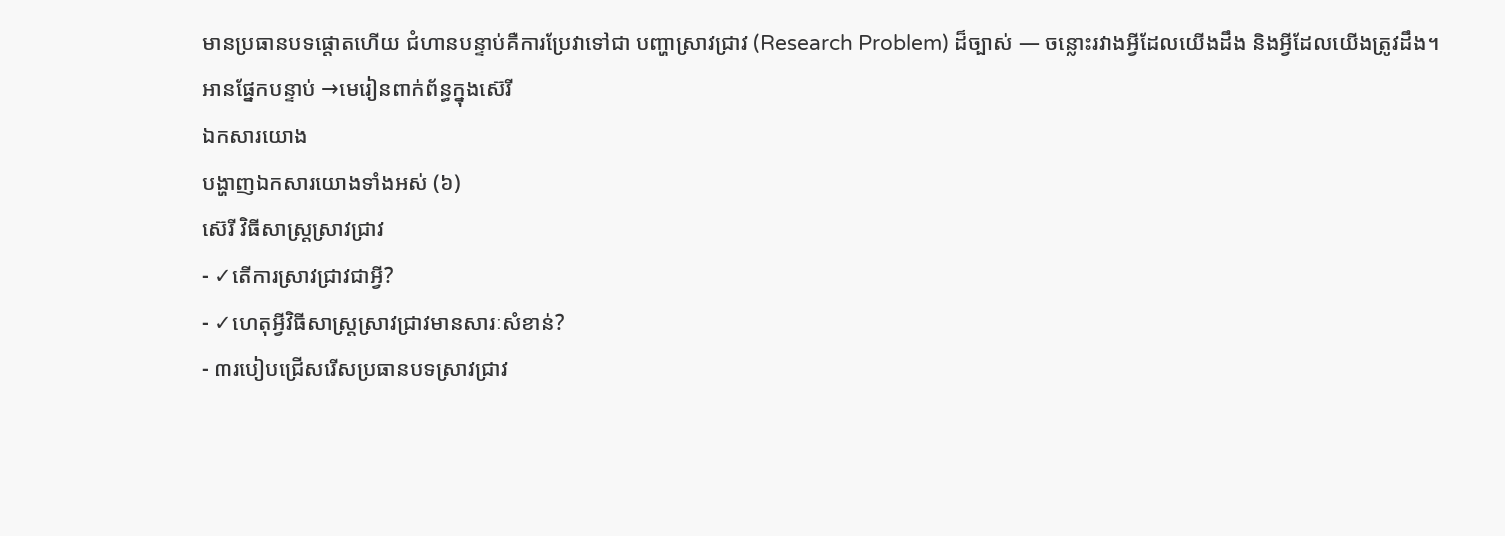មានប្រធានបទផ្តោតហើយ ជំហានបន្ទាប់គឺការប្រែវាទៅជា បញ្ហាស្រាវជ្រាវ (Research Problem) ដ៏ច្បាស់ — ចន្លោះរវាងអ្វីដែលយើងដឹង និងអ្វីដែលយើងត្រូវដឹង។
អានផ្នែកបន្ទាប់ →មេរៀនពាក់ព័ន្ធក្នុងស៊េរី
ឯកសារយោង
បង្ហាញឯកសារយោងទាំងអស់ (៦)
ស៊េរី វិធីសាស្ត្រស្រាវជ្រាវ
- ✓តើការស្រាវជ្រាវជាអ្វី?
- ✓ហេតុអ្វីវិធីសាស្ត្រស្រាវជ្រាវមានសារៈសំខាន់?
- ៣របៀបជ្រើសរើសប្រធានបទស្រាវជ្រាវ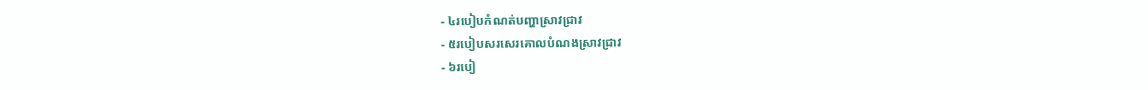- ៤របៀបកំណត់បញ្ហាស្រាវជ្រាវ
- ៥របៀបសរសេរគោលបំណងស្រាវជ្រាវ
- ៦របៀ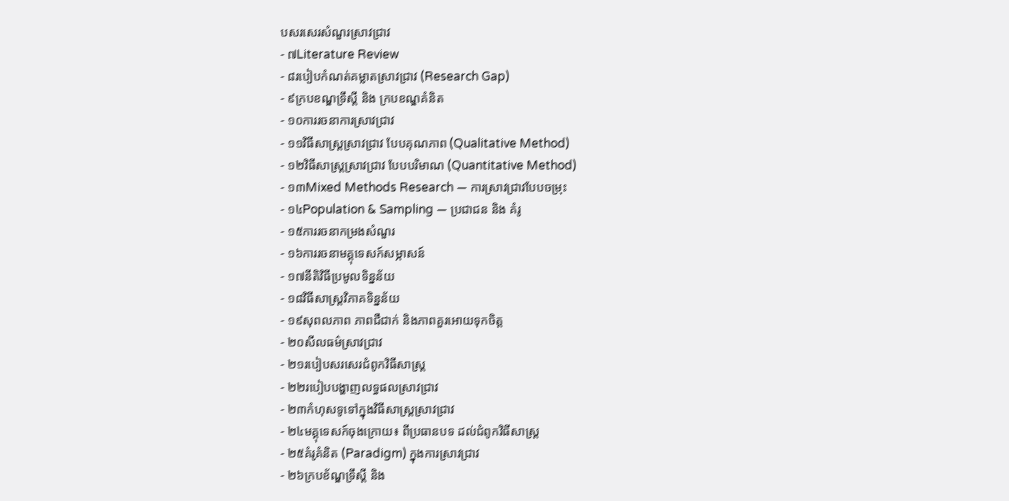បសរសេរសំណួរស្រាវជ្រាវ
- ៧Literature Review
- ៨របៀបកំណត់គម្លាតស្រាវជ្រាវ (Research Gap)
- ៩ក្របខណ្ឌទ្រឹស្តី និង ក្របខណ្ឌគំនិត
- ១០ការរចនាការស្រាវជ្រាវ
- ១១វិធីសាស្ត្រស្រាវជ្រាវ បែបគុណភាព (Qualitative Method)
- ១២វិធីសាស្ត្រស្រាវជ្រាវ បែបបរិមាណ (Quantitative Method)
- ១៣Mixed Methods Research — ការស្រាវជ្រាវបែបចម្រុះ
- ១៤Population & Sampling — ប្រជាជន និង គំរូ
- ១៥ការរចនាកម្រងសំណួរ
- ១៦ការរចនាមគ្គុទេសក៍សម្ភាសន៍
- ១៧នីតិវិធីប្រមូលទិន្នន័យ
- ១៨វិធីសាស្ត្រវិភាគទិន្នន័យ
- ១៩សុពលភាព ភាពជឺជាក់ និងភាពគួរអោយទុកចិត្ត
- ២០សីលធម៌ស្រាវជ្រាវ
- ២១របៀបសរសេរជំពូកវិធីសាស្ត្រ
- ២២របៀបបង្ហាញលទ្ធផលស្រាវជ្រាវ
- ២៣កំហុសទូទៅក្នុងវិធីសាស្ត្រស្រាវជ្រាវ
- ២៤មគ្គុទេសក៍ចុងក្រោយ៖ ពីប្រធានបទ ដល់ជំពូកវិធីសាស្ត្រ
- ២៥គំរូគំនិត (Paradigm) ក្នុងការស្រាវជ្រាវ
- ២៦ក្របខ័ណ្ឌទ្រឹស្ដី និង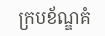ក្របខ័ណ្ឌគំ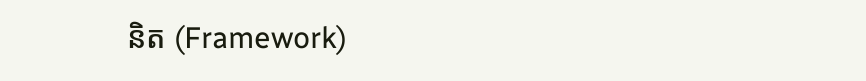និត (Framework)